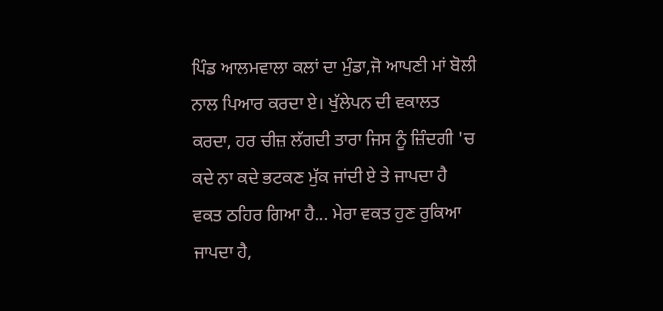ਪਿੰਡ ਆਲਮਵਾਲਾ ਕਲਾਂ ਦਾ ਮੁੰਡਾ,ਜੋ ਆਪਣੀ ਮਾਂ ਬੋਲੀ ਨਾਲ ਪਿਆਰ ਕਰਦਾ ਏ। ਖੁੱਲੇਪਨ ਦੀ ਵਕਾਲਤ ਕਰਦਾ, ਹਰ ਚੀਜ਼ ਲੱਗਦੀ ਤਾਰਾ ਜਿਸ ਨੂੰ ਜ਼ਿੰਦਗੀ 'ਚ ਕਦੇ ਨਾ ਕਦੇ ਭਟਕਣ ਮੁੱਕ ਜਾਂਦੀ ਏ ਤੇ ਜਾਪਦਾ ਹੈ ਵਕਤ ਠਹਿਰ ਗਿਆ ਹੈ... ਮੇਰਾ ਵਕਤ ਹੁਣ ਰੁਕਿਆ ਜਾਪਦਾ ਹੈ,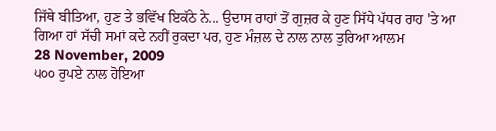ਜਿੱਥੇ ਬੀਤਿਆ, ਹੁਣ ਤੇ ਭਵਿੱਖ ਇਕੱਠੇ ਨੇ... ਉਦਾਸ ਰਾਹਾਂ ਤੋਂ ਗੁਜ਼ਰ ਕੇ ਹੁਣ ਸਿੱਧੇ ਪੱਧਰ ਰਾਹ 'ਤੇ ਆ ਗਿਆ ਹਾਂ ਸੱਚੀ ਸਮਾਂ ਕਦੇ ਨਹੀਂ ਰੁਕਦਾ ਪਰ, ਹੁਣ ਮੰਜ਼ਲ ਦੇ ਨਾਲ ਨਾਲ ਤੁਰਿਆ ਆਲਮ
28 November, 2009
੫੦੦ ਰੁਪਏ ਨਾਲ ਹੋਇਆ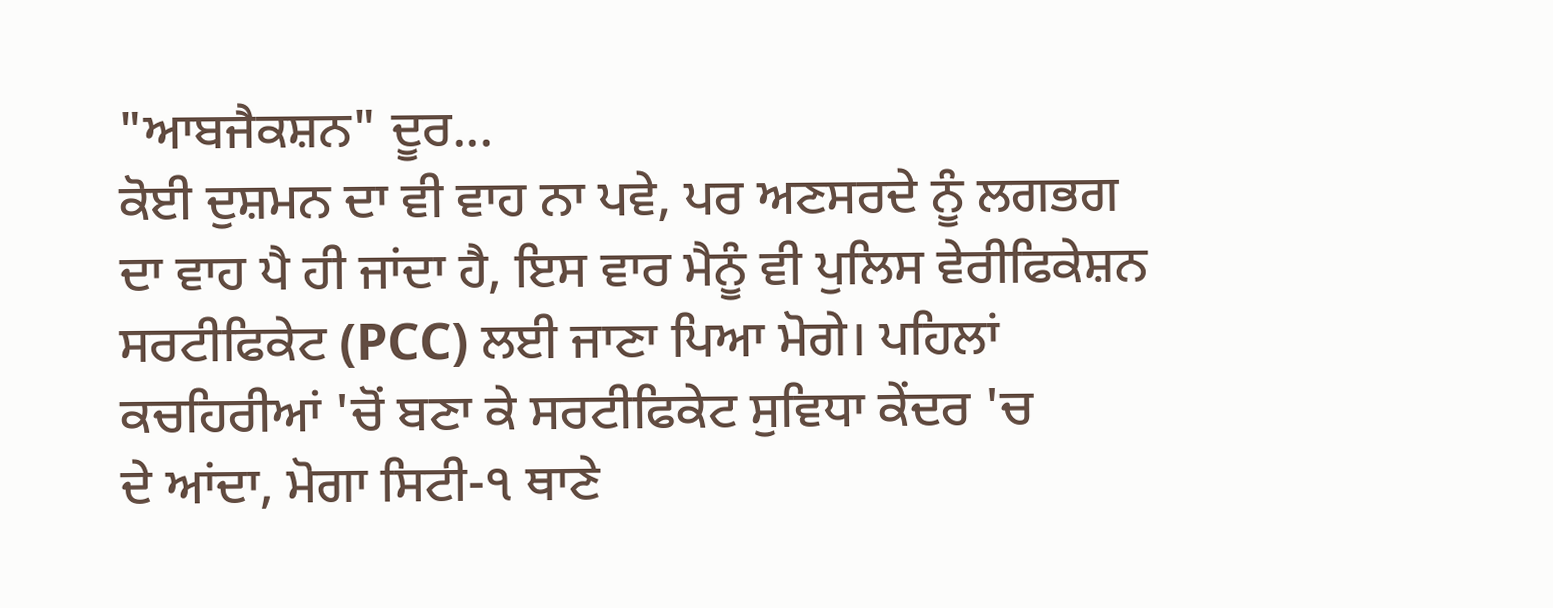"ਆਬਜੈਕਸ਼ਨ" ਦੂਰ...
ਕੋਈ ਦੁਸ਼ਮਨ ਦਾ ਵੀ ਵਾਹ ਨਾ ਪਵੇ, ਪਰ ਅਣਸਰਦੇ ਨੂੰ ਲਗਭਗ
ਦਾ ਵਾਹ ਪੈ ਹੀ ਜਾਂਦਾ ਹੈ, ਇਸ ਵਾਰ ਮੈਨੂੰ ਵੀ ਪੁਲਿਸ ਵੇਰੀਫਿਕੇਸ਼ਨ
ਸਰਟੀਫਿਕੇਟ (PCC) ਲਈ ਜਾਣਾ ਪਿਆ ਮੋਗੇ। ਪਹਿਲਾਂ
ਕਚਹਿਰੀਆਂ 'ਚੋਂ ਬਣਾ ਕੇ ਸਰਟੀਫਿਕੇਟ ਸੁਵਿਧਾ ਕੇਂਦਰ 'ਚ
ਦੇ ਆਂਦਾ, ਮੋਗਾ ਸਿਟੀ-੧ ਥਾਣੇ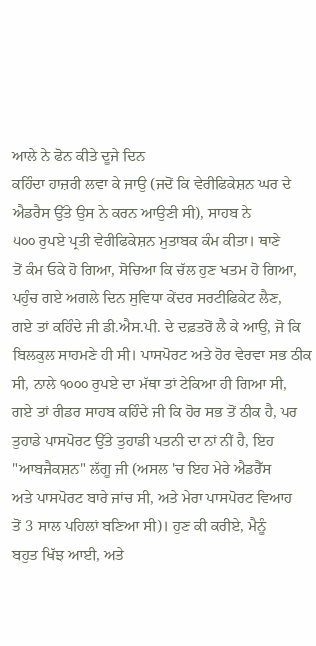ਆਲੇ ਨੇ ਫੋਨ ਕੀਤੇ ਦੂਜੇ ਦਿਨ
ਕਹਿੰਦਾ ਹਾਜ਼ਰੀ ਲਵਾ ਕੇ ਜਾਉ (ਜਦੋਂ ਕਿ ਵੇਰੀਫਿਕੇਸ਼ਨ ਘਰ ਦੇ
ਐਡਰੈਸ ਉੱਤੇ ਉਸ ਨੇ ਕਰਨ ਆਉਣੀ ਸੀ), ਸਾਹਬ ਨੇ
੫੦੦ ਰੁਪਏ ਪ੍ਰਤੀ ਵੇਰੀਫਿਕੇਸ਼ਨ ਮੁਤਾਬਕ ਕੰਮ ਕੀਤਾ। ਥਾਣੇ
ਤੋਂ ਕੰਮ ਓਕੇ ਹੋ ਗਿਆ, ਸੋਚਿਆ ਕਿ ਚੱਲ ਹੁਣ ਖਤਮ ਹੋ ਗਿਆ,
ਪਹੁੰਚ ਗਏ ਅਗਲੇ ਦਿਨ ਸੁਵਿਧਾ ਕੇਂਦਰ ਸਰਟੀਫਿਕੇਟ ਲੈਣ,
ਗਏ ਤਾਂ ਕਹਿੰਦੇ ਜੀ ਡੀ.ਐਸ.ਪੀ. ਦੇ ਦਫ਼ਤਰੋਂ ਲੈ ਕੇ ਆਉ, ਜੋ ਕਿ
ਬਿਲਕੁਲ ਸਾਹਮਣੇ ਹੀ ਸੀ। ਪਾਸਪੋਰਟ ਅਤੇ ਹੋਰ ਵੇਰਵਾ ਸਭ ਠੀਕ
ਸੀ, ਨਾਲੇ ੧੦੦੦ ਰੁਪਏ ਦਾ ਮੱਥਾ ਤਾਂ ਟੇਕਿਆ ਹੀ ਗਿਆ ਸੀ,
ਗਏ ਤਾਂ ਰੀਡਰ ਸਾਹਬ ਕਹਿੰਦੇ ਜੀ ਕਿ ਹੋਰ ਸਭ ਤੋਂ ਠੀਕ ਹੈ, ਪਰ
ਤੁਹਾਡੇ ਪਾਸਪੋਰਟ ਉੱਤੇ ਤੁਹਾਡੀ ਪਤਨੀ ਦਾ ਨਾਂ ਨੀਂ ਹੈ, ਇਹ
"ਆਬਜੈਕਸ਼ਨ" ਲੱਗੂ ਜੀ (ਅਸਲ 'ਚ ਇਹ ਮੇਰੇ ਐਡਰੈੱਸ
ਅਤੇ ਪਾਸਪੋਰਟ ਬਾਰੇ ਜਾਂਚ ਸੀ, ਅਤੇ ਮੇਰਾ ਪਾਸਪੋਰਟ ਵਿਆਹ
ਤੋਂ 3 ਸਾਲ ਪਹਿਲਾਂ ਬਣਿਆ ਸੀ)। ਹੁਣ ਕੀ ਕਰੀਏ, ਮੈਨੂੰ
ਬਹੁਤ ਖਿੱਝ ਆਈ, ਅਤੇ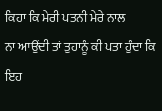ਕਿਹਾ ਕਿ ਮੇਰੀ ਪਤਨੀ ਮੇਰੇ ਨਾਲ
ਨਾ ਆਉਂਦੀ ਤਾਂ ਤੁਹਾਨੂੰ ਕੀ ਪਤਾ ਹੁੰਦਾ ਕਿ ਇਹ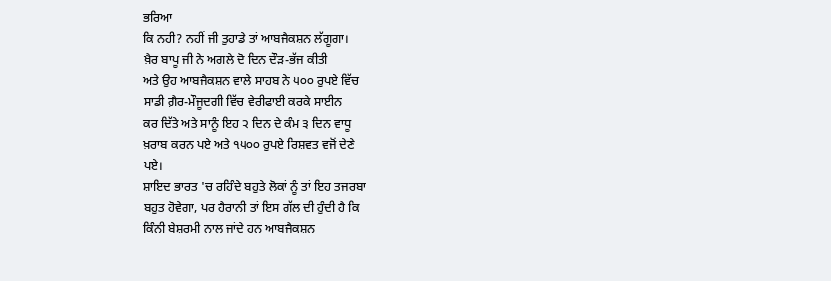ਭਰਿਆ
ਕਿ ਨਹੀ? ਨਹੀਂ ਜੀ ਤੁਹਾਡੇ ਤਾਂ ਆਬਜੈਕਸ਼ਨ ਲੱਗੂਗਾ।
ਖ਼ੈਰ ਬਾਪੂ ਜੀ ਨੇ ਅਗਲੇ ਦੋ ਦਿਨ ਦੌੜ-ਭੱਜ ਕੀਤੀ
ਅਤੇ ਉਹ ਆਬਜੈਕਸ਼ਨ ਵਾਲੇ ਸਾਹਬ ਨੇ ੫੦੦ ਰੁਪਏ ਵਿੱਚ
ਸਾਡੀ ਗ਼ੈਰ-ਮੌਜੂਦਗੀ ਵਿੱਚ ਵੇਰੀਫਾਈ ਕਰਕੇ ਸਾਈਨ
ਕਰ ਦਿੱਤੇ ਅਤੇ ਸਾਨੂੰ ਇਹ ੨ ਦਿਨ ਦੇ ਕੰਮ ੩ ਦਿਨ ਵਾਧੂ
ਖ਼ਰਾਬ ਕਰਨ ਪਏ ਅਤੇ ੧੫੦੦ ਰੁਪਏ ਰਿਸ਼ਵਤ ਵਜੋਂ ਦੇਣੇ
ਪਏ।
ਸ਼ਾਇਦ ਭਾਰਤ 'ਚ ਰਹਿੰਦੇ ਬਹੁਤੇ ਲੋਕਾਂ ਨੂੰ ਤਾਂ ਇਹ ਤਜਰਬਾ
ਬਹੁਤ ਹੋਵੇਗਾ, ਪਰ ਹੈਰਾਨੀ ਤਾਂ ਇਸ ਗੱਲ ਦੀ ਹੁੰਦੀ ਹੈ ਕਿ
ਕਿੰਨੀ ਬੇਸ਼ਰਮੀ ਨਾਲ ਜਾਂਦੇ ਹਨ ਆਬਜੈਕਸ਼ਨ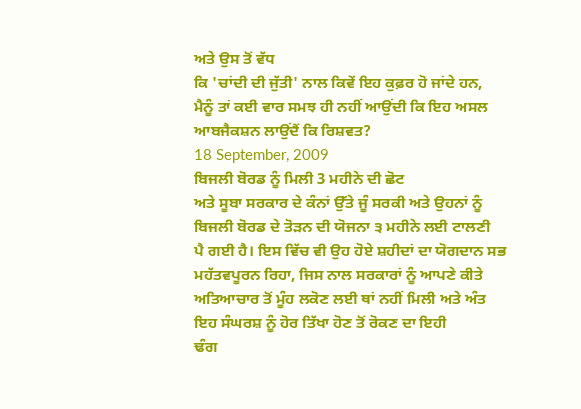ਅਤੇ ਉਸ ਤੋਂ ਵੱਧ
ਕਿ 'ਚਾਂਦੀ ਦੀ ਜੁੱਤੀ' ਨਾਲ ਕਿਵੇਂ ਇਹ ਕੁਫ਼ਰ ਹੋ ਜਾਂਦੇ ਹਨ,
ਮੈਨੂੰ ਤਾਂ ਕਈ ਵਾਰ ਸਮਝ ਹੀ ਨਹੀਂ ਆਉਂਦੀ ਕਿ ਇਹ ਅਸਲ
ਆਬਜੈਕਸ਼ਨ ਲਾਉਂਦੈਂ ਕਿ ਰਿਸ਼ਵਤ?
18 September, 2009
ਬਿਜਲੀ ਬੋਰਡ ਨੂੰ ਮਿਲੀ 3 ਮਹੀਨੇ ਦੀ ਛੋਟ
ਅਤੇ ਸੂਬਾ ਸਰਕਾਰ ਦੇ ਕੰਨਾਂ ਉੱਤੇ ਜੂੰ ਸਰਕੀ ਅਤੇ ਉਹਨਾਂ ਨੂੰ
ਬਿਜਲੀ ਬੋਰਡ ਦੇ ਤੋੜਨ ਦੀ ਯੋਜਨਾ ੩ ਮਹੀਨੇ ਲਈ ਟਾਲਣੀ
ਪੈ ਗਈ ਹੈ। ਇਸ ਵਿੱਚ ਵੀ ਉਹ ਹੋਏ ਸ਼ਹੀਦਾਂ ਦਾ ਯੋਗਦਾਨ ਸਭ
ਮਹੱਤਵਪੂਰਨ ਰਿਹਾ, ਜਿਸ ਨਾਲ ਸਰਕਾਰਾਂ ਨੂੰ ਆਪਣੇ ਕੀਤੇ
ਅਤਿਆਚਾਰ ਤੋਂ ਮੂੰਹ ਲਕੋਣ ਲਈ ਥਾਂ ਨਹੀਂ ਮਿਲੀ ਅਤੇ ਅੰਤ
ਇਹ ਸੰਘਰਸ਼ ਨੂੰ ਹੋਰ ਤਿੱਖਾ ਹੋਣ ਤੋਂ ਰੋਕਣ ਦਾ ਇਹੀ
ਢੰਗ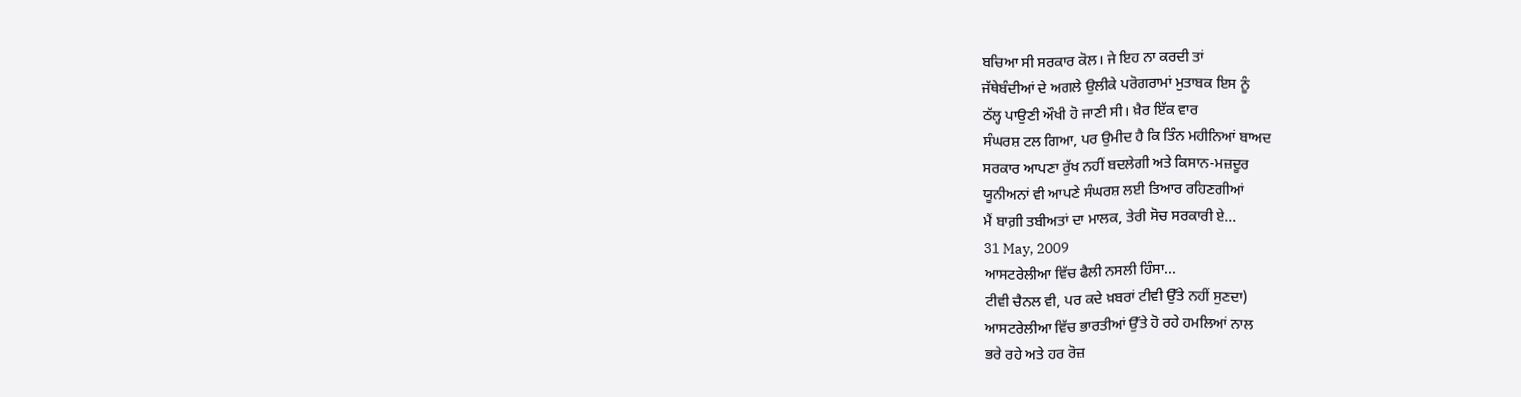ਬਚਿਆ ਸੀ ਸਰਕਾਰ ਕੋਲ। ਜੇ ਇਹ ਨਾ ਕਰਦੀ ਤਾਂ
ਜੱਥੇਬੰਦੀਆਂ ਦੇ ਅਗਲੇ ਉਲੀਕੇ ਪਰੋਗਰਾਮਾਂ ਮੁਤਾਬਕ ਇਸ ਨੂੰ
ਠੱਲ੍ਹ ਪਾਉਣੀ ਔਖੀ ਹੋ ਜਾਣੀ ਸੀ। ਖ਼ੈਰ ਇੱਕ ਵਾਰ
ਸੰਘਰਸ਼ ਟਲ ਗਿਆ, ਪਰ ਉਮੀਦ ਹੈ ਕਿ ਤਿੰਨ ਮਹੀਨਿਆਂ ਬਾਅਦ
ਸਰਕਾਰ ਆਪਣਾ ਰੁੱਖ ਨਹੀਂ ਬਦਲੇਗੀ ਅਤੇ ਕਿਸਾਨ-ਮਜ਼ਦੂਰ
ਯੂਨੀਅਨਾਂ ਵੀ ਆਪਣੇ ਸੰਘਰਸ਼ ਲਈ ਤਿਆਰ ਰਹਿਣਗੀਆਂ
ਮੈਂ ਬਾਗ਼ੀ ਤਬੀਅਤਾਂ ਦਾ ਮਾਲਕ, ਤੇਰੀ ਸੋਚ ਸਰਕਾਰੀ ਏ...
31 May, 2009
ਆਸਟਰੇਲੀਆ ਵਿੱਚ ਫੈਲੀ ਨਸਲੀ ਹਿੰਸਾ...
ਟੀਵੀ ਚੈਨਲ ਵੀ, ਪਰ ਕਦੇ ਖ਼ਬਰਾਂ ਟੀਵੀ ਉੱਤੇ ਨਹੀਂ ਸੁਣਦਾ)
ਆਸਟਰੇਲੀਆ ਵਿੱਚ ਭਾਰਤੀਆਂ ਉੱਤੇ ਹੋ ਰਹੇ ਹਮਲਿਆਂ ਨਾਲ
ਭਰੇ ਰਹੇ ਅਤੇ ਹਰ ਰੋਜ਼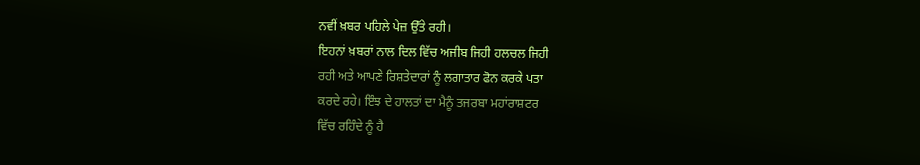ਨਵੀਂ ਖ਼ਬਰ ਪਹਿਲੇ ਪੇਜ਼ ਉੱਤੇ ਰਹੀ।
ਇਹਨਾਂ ਖ਼ਬਰਾਂ ਨਾਲ ਦਿਲ ਵਿੱਚ ਅਜੀਬ ਜਿਹੀ ਹਲਚਲ ਜਿਹੀ
ਰਹੀ ਅਤੇ ਆਪਣੇ ਰਿਸ਼ਤੇਦਾਰਾਂ ਨੂੰ ਲਗਾਤਾਰ ਫੋਨ ਕਰਕੇ ਪਤਾ
ਕਰਦੇ ਰਹੇ। ਇੰਝ ਦੇ ਹਾਲਤਾਂ ਦਾ ਮੈਨੂੰ ਤਜਰਬਾ ਮਹਾਂਰਾਸ਼ਟਰ
ਵਿੱਚ ਰਹਿੰਦੇ ਨੂੰ ਹੈ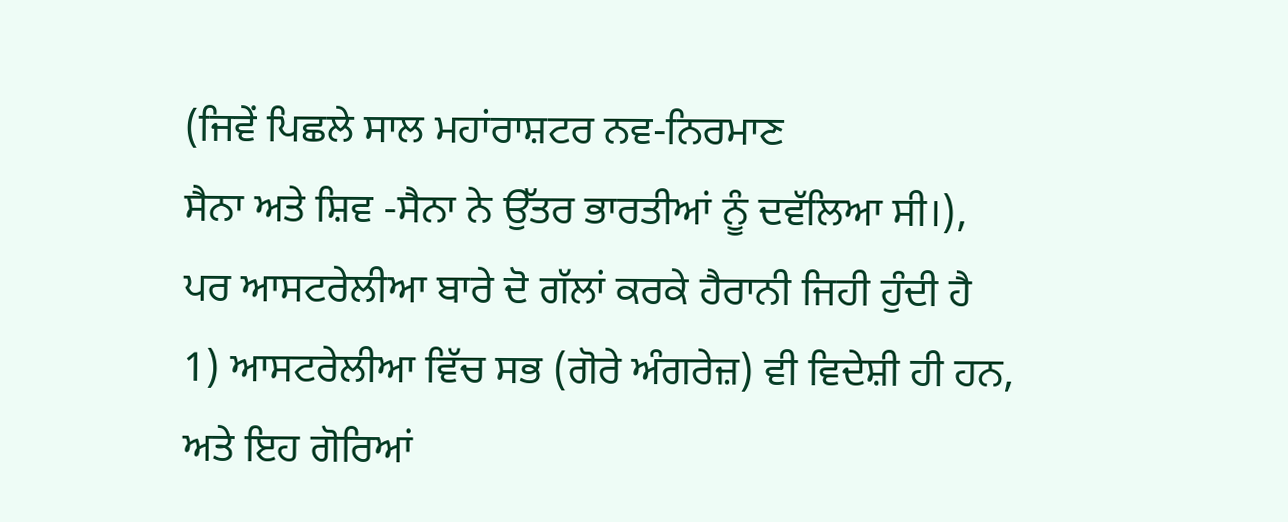(ਜਿਵੇਂ ਪਿਛਲੇ ਸਾਲ ਮਹਾਂਰਾਸ਼ਟਰ ਨਵ-ਨਿਰਮਾਣ
ਸੈਨਾ ਅਤੇ ਸ਼ਿਵ -ਸੈਨਾ ਨੇ ਉੱਤਰ ਭਾਰਤੀਆਂ ਨੂੰ ਦਵੱਲਿਆ ਸੀ।),
ਪਰ ਆਸਟਰੇਲੀਆ ਬਾਰੇ ਦੋ ਗੱਲਾਂ ਕਰਕੇ ਹੈਰਾਨੀ ਜਿਹੀ ਹੁੰਦੀ ਹੈ
1) ਆਸਟਰੇਲੀਆ ਵਿੱਚ ਸਭ (ਗੋਰੇ ਅੰਗਰੇਜ਼) ਵੀ ਵਿਦੇਸ਼ੀ ਹੀ ਹਨ,
ਅਤੇ ਇਹ ਗੋਰਿਆਂ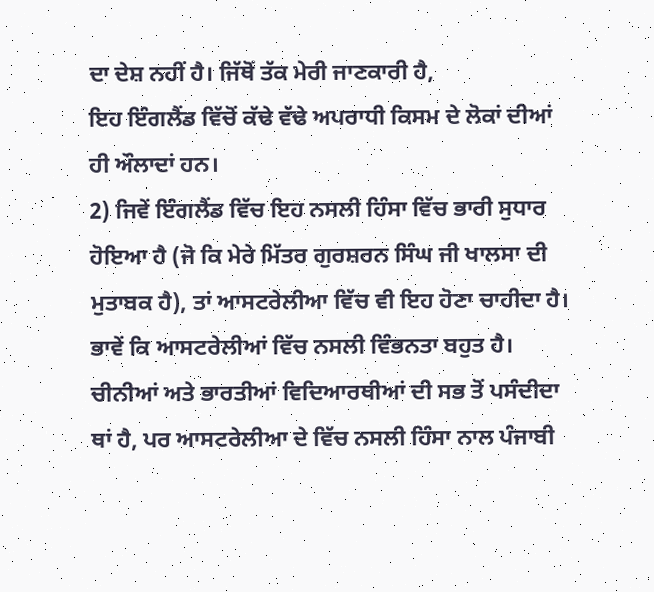ਦਾ ਦੇਸ਼ ਨਹੀਂ ਹੈ। ਜਿੱਥੋਂ ਤੱਕ ਮੇਰੀ ਜਾਣਕਾਰੀ ਹੈ,
ਇਹ ਇੰਗਲੈਂਡ ਵਿੱਚੋਂ ਕੱਢੇ ਵੱਢੇ ਅਪਰਾਧੀ ਕਿਸਮ ਦੇ ਲੋਕਾਂ ਦੀਆਂ
ਹੀ ਔਲਾਦਾਂ ਹਨ।
2) ਜਿਵੇਂ ਇੰਗਲੈਂਡ ਵਿੱਚ ਇਹ ਨਸਲੀ ਹਿੰਸਾ ਵਿੱਚ ਭਾਰੀ ਸੁਧਾਰ
ਹੋਇਆ ਹੈ (ਜੋ ਕਿ ਮੇਰੇ ਮਿੱਤਰ ਗੁਰਸ਼ਰਨ ਸਿੰਘ ਜੀ ਖਾਲਸਾ ਦੀ
ਮੁਤਾਬਕ ਹੈ), ਤਾਂ ਆਸਟਰੇਲੀਆ ਵਿੱਚ ਵੀ ਇਹ ਹੋਣਾ ਚਾਹੀਦਾ ਹੈ।
ਭਾਵੇਂ ਕਿ ਆਸਟਰੇਲੀਆਂ ਵਿੱਚ ਨਸਲੀ ਵਿੰਭਨਤਾ ਬਹੁਤ ਹੈ।
ਚੀਨੀਆਂ ਅਤੇ ਭਾਰਤੀਆਂ ਵਿਦਿਆਰਥੀਆਂ ਦੀ ਸਭ ਤੋਂ ਪਸੰਦੀਦਾ
ਥਾਂ ਹੈ, ਪਰ ਆਸਟਰੇਲੀਆ ਦੇ ਵਿੱਚ ਨਸਲੀ ਹਿੰਸਾ ਨਾਲ ਪੰਜਾਬੀ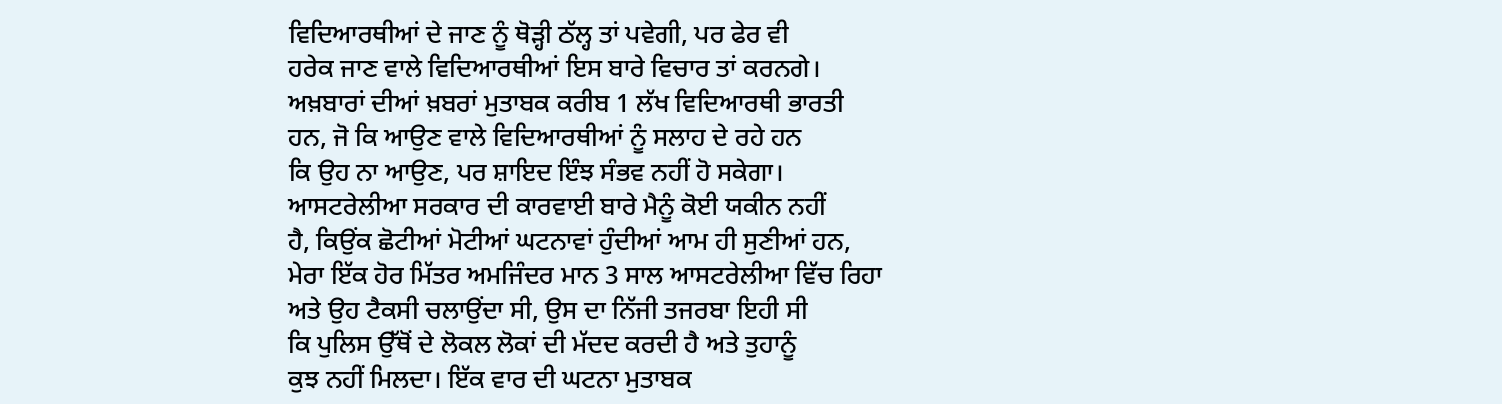ਵਿਦਿਆਰਥੀਆਂ ਦੇ ਜਾਣ ਨੂੰ ਥੋੜ੍ਹੀ ਠੱਲ੍ਹ ਤਾਂ ਪਵੇਗੀ, ਪਰ ਫੇਰ ਵੀ
ਹਰੇਕ ਜਾਣ ਵਾਲੇ ਵਿਦਿਆਰਥੀਆਂ ਇਸ ਬਾਰੇ ਵਿਚਾਰ ਤਾਂ ਕਰਨਗੇ।
ਅਖ਼ਬਾਰਾਂ ਦੀਆਂ ਖ਼ਬਰਾਂ ਮੁਤਾਬਕ ਕਰੀਬ 1 ਲੱਖ ਵਿਦਿਆਰਥੀ ਭਾਰਤੀ
ਹਨ, ਜੋ ਕਿ ਆਉਣ ਵਾਲੇ ਵਿਦਿਆਰਥੀਆਂ ਨੂੰ ਸਲਾਹ ਦੇ ਰਹੇ ਹਨ
ਕਿ ਉਹ ਨਾ ਆਉਣ, ਪਰ ਸ਼ਾਇਦ ਇੰਝ ਸੰਭਵ ਨਹੀਂ ਹੋ ਸਕੇਗਾ।
ਆਸਟਰੇਲੀਆ ਸਰਕਾਰ ਦੀ ਕਾਰਵਾਈ ਬਾਰੇ ਮੈਨੂੰ ਕੋਈ ਯਕੀਨ ਨਹੀਂ
ਹੈ, ਕਿਉਂਕ ਛੋਟੀਆਂ ਮੋਟੀਆਂ ਘਟਨਾਵਾਂ ਹੁੰਦੀਆਂ ਆਮ ਹੀ ਸੁਣੀਆਂ ਹਨ,
ਮੇਰਾ ਇੱਕ ਹੋਰ ਮਿੱਤਰ ਅਮਜਿੰਦਰ ਮਾਨ 3 ਸਾਲ ਆਸਟਰੇਲੀਆ ਵਿੱਚ ਰਿਹਾ
ਅਤੇ ਉਹ ਟੈਕਸੀ ਚਲਾਉਂਦਾ ਸੀ, ਉਸ ਦਾ ਨਿੱਜੀ ਤਜਰਬਾ ਇਹੀ ਸੀ
ਕਿ ਪੁਲਿਸ ਉੱਥੋਂ ਦੇ ਲੋਕਲ ਲੋਕਾਂ ਦੀ ਮੱਦਦ ਕਰਦੀ ਹੈ ਅਤੇ ਤੁਹਾਨੂੰ
ਕੁਝ ਨਹੀਂ ਮਿਲਦਾ। ਇੱਕ ਵਾਰ ਦੀ ਘਟਨਾ ਮੁਤਾਬਕ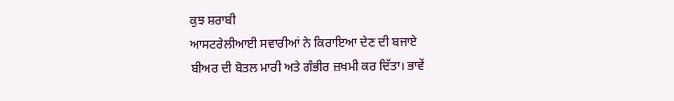ਕੁਝ ਸ਼ਰਾਬੀ
ਆਸਟਰੇਲੀਆਈ ਸਵਾਰੀਆਂ ਨੇ ਕਿਰਾਇਆ ਦੇਣ ਦੀ ਬਜਾਏ
ਬੀਅਰ ਦੀ ਬੋਤਲ ਮਾਰੀ ਅਤੇ ਗੰਭੀਰ ਜ਼ਖਮੀ ਕਰ ਦਿੱਤਾ। ਭਾਵੇਂ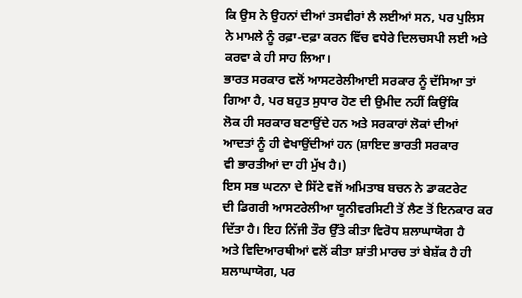ਕਿ ਉਸ ਨੇ ਉਹਨਾਂ ਦੀਆਂ ਤਸਵੀਰਾਂ ਲੈ ਲਈਆਂ ਸਨ, ਪਰ ਪੁਲਿਸ
ਨੇ ਮਾਮਲੇ ਨੂੰ ਰਫ਼ਾ-ਦਫ਼ਾ ਕਰਨ ਵਿੱਚ ਵਧੇਰੇ ਦਿਲਚਸਪੀ ਲਈ ਅਤੇ
ਕਰਵਾ ਕੇ ਹੀ ਸਾਹ ਲਿਆ।
ਭਾਰਤ ਸਰਕਾਰ ਵਲੋਂ ਆਸਟਰੇਲੀਆਈ ਸਰਕਾਰ ਨੂੰ ਦੱਸਿਆ ਤਾਂ
ਗਿਆ ਹੈ, ਪਰ ਬਹੁਤ ਸੁਧਾਰ ਹੋਣ ਦੀ ਉਮੀਦ ਨਹੀਂ ਕਿਉਂਕਿ
ਲੋਕ ਹੀ ਸਰਕਾਰ ਬਣਾਉਂਦੇ ਹਨ ਅਤੇ ਸਰਕਾਰਾਂ ਲੋਕਾਂ ਦੀਆਂ
ਆਦਤਾਂ ਨੂੰ ਹੀ ਵੇਖਾਉਂਦੀਆਂ ਹਨ (ਸ਼ਾਇਦ ਭਾਰਤੀ ਸਰਕਾਰ
ਵੀ ਭਾਰਤੀਆਂ ਦਾ ਹੀ ਮੁੱਖ ਹੈ।)
ਇਸ ਸਭ ਘਟਨਾ ਦੇ ਸਿੱਟੇ ਵਜੋਂ ਅਮਿਤਾਬ ਬਚਨ ਨੇ ਡਾਕਟਰੇਟ
ਦੀ ਡਿਗਰੀ ਆਸਟਰੇਲੀਆ ਯੂਨੀਵਰਸਿਟੀ ਤੋਂ ਲੈਣ ਤੋਂ ਇਨਕਾਰ ਕਰ
ਦਿੱਤਾ ਹੈ। ਇਹ ਨਿੱਜੀ ਤੌਰ ਉੱਤੇ ਕੀਤਾ ਵਿਰੋਧ ਸ਼ਲਾਘਾਯੋਗ ਹੈ
ਅਤੇ ਵਿਦਿਆਰਥੀਆਂ ਵਲੋਂ ਕੀਤਾ ਸ਼ਾਂਤੀ ਮਾਰਚ ਤਾਂ ਬੇਸ਼ੱਕ ਹੈ ਹੀ
ਸ਼ਲਾਘਾਯੋਗ, ਪਰ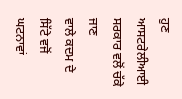ਹੁਣ ਆਸਟਰੇਲੀਆਈ ਸਰਕਾਰ ਵਲੋਂ ਚੱਕੇ ਜਾਣ
ਵਾਲੇ ਕਦਮ ਦੇ ਸਿੱਟੇ ਵਜੋਂ ਘਟਨਾਵਾਂ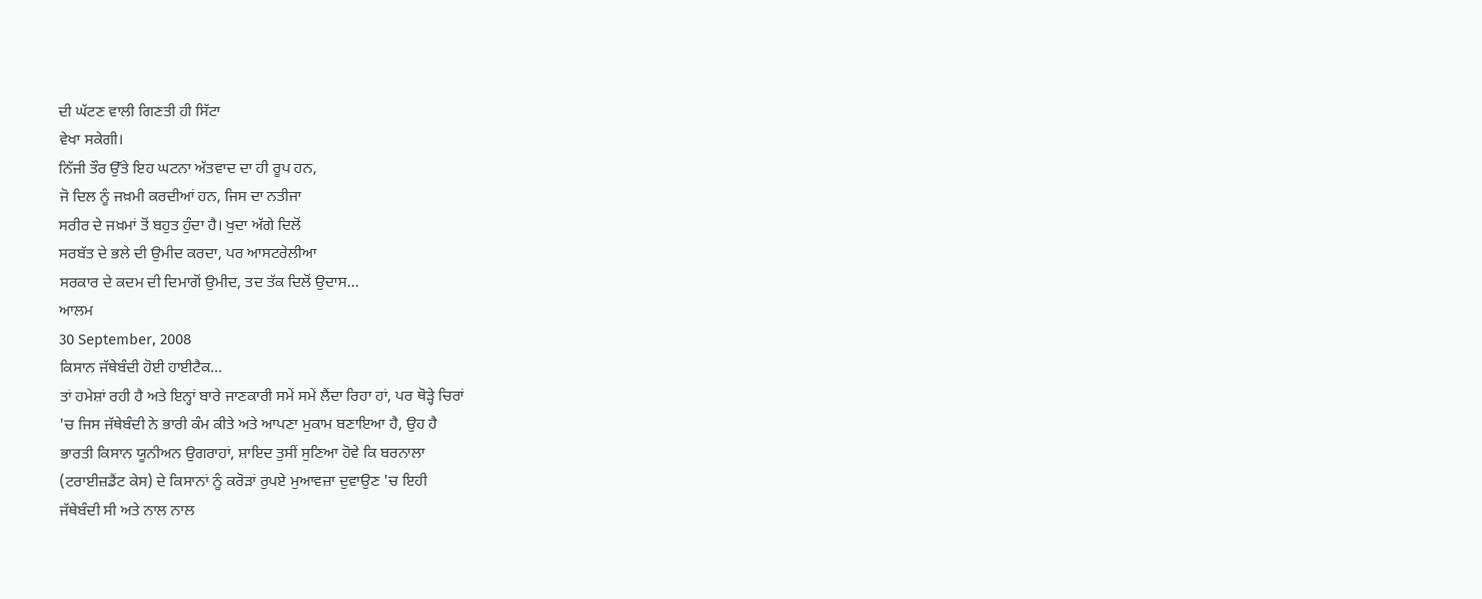ਦੀ ਘੱਟਣ ਵਾਲੀ ਗਿਣਤੀ ਹੀ ਸਿੱਟਾ
ਵੇਖਾ ਸਕੇਗੀ।
ਨਿੱਜੀ ਤੌਰ ਉੱਤੇ ਇਹ ਘਟਨਾ ਅੱਤਵਾਦ ਦਾ ਹੀ ਰੂਪ ਹਨ,
ਜੋ ਦਿਲ ਨੂੰ ਜਖ਼ਮੀ ਕਰਦੀਆਂ ਹਨ, ਜਿਸ ਦਾ ਨਤੀਜਾ
ਸਰੀਰ ਦੇ ਜਖ਼ਮਾਂ ਤੋਂ ਬਹੁਤ ਹੁੰਦਾ ਹੈ। ਖੁਦਾ ਅੱਗੇ ਦਿਲੋਂ
ਸਰਬੱਤ ਦੇ ਭਲੇ ਦੀ ਉਮੀਦ ਕਰਦਾ, ਪਰ ਆਸਟਰੇਲੀਆ
ਸਰਕਾਰ ਦੇ ਕਦਮ ਦੀ ਦਿਮਾਗੋਂ ਉਮੀਦ, ਤਦ ਤੱਕ ਦਿਲੋਂ ਉਦਾਸ...
ਆਲਮ
30 September, 2008
ਕਿਸਾਨ ਜੱਥੇਬੰਦੀ ਹੋਈ ਹਾਈਟੈਕ...
ਤਾਂ ਹਮੇਸ਼ਾਂ ਰਹੀ ਹੈ ਅਤੇ ਇਨ੍ਹਾਂ ਬਾਰੇ ਜਾਣਕਾਰੀ ਸਮੇਂ ਸਮੇਂ ਲੈਂਦਾ ਰਿਹਾ ਹਾਂ, ਪਰ ਥੋੜ੍ਹੇ ਚਿਰਾਂ
'ਚ ਜਿਸ ਜੱਥੇਬੰਦੀ ਨੇ ਭਾਰੀ ਕੰਮ ਕੀਤੇ ਅਤੇ ਆਪਣਾ ਮੁਕਾਮ ਬਣਾਇਆ ਹੈ, ਉਹ ਹੈ
ਭਾਰਤੀ ਕਿਸਾਨ ਯੂਨੀਅਨ ਉਗਰਾਹਾਂ, ਸ਼ਾਇਦ ਤੁਸੀਂ ਸੁਣਿਆ ਹੋਵੇ ਕਿ ਬਰਨਾਲਾ
(ਟਰਾਈਜ਼ਡੈਂਟ ਕੇਸ) ਦੇ ਕਿਸਾਨਾਂ ਨੂੰ ਕਰੋੜਾਂ ਰੁਪਏ ਮੁਆਵਜ਼ਾ ਦੁਵਾਉਣ 'ਚ ਇਹੀ
ਜੱਥੇਬੰਦੀ ਸੀ ਅਤੇ ਨਾਲ ਨਾਲ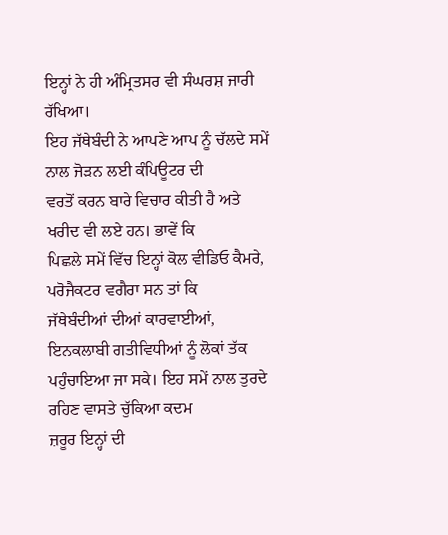ਇਨ੍ਹਾਂ ਨੇ ਹੀ ਅੰਮ੍ਰਿਤਸਰ ਵੀ ਸੰਘਰਸ਼ ਜਾਰੀ ਰੱਖਿਆ।
ਇਹ ਜੱਥੇਬੰਦੀ ਨੇ ਆਪਣੇ ਆਪ ਨੂੰ ਚੱਲਦੇ ਸਮੇਂ ਨਾਲ ਜੋੜਨ ਲਈ ਕੰਪਿਊਟਰ ਦੀ
ਵਰਤੋਂ ਕਰਨ ਬਾਰੇ ਵਿਚਾਰ ਕੀਤੀ ਹੈ ਅਤੇ ਖਰੀਦ ਵੀ ਲਏ ਹਨ। ਭਾਵੇਂ ਕਿ
ਪਿਛਲੇ ਸਮੇਂ ਵਿੱਚ ਇਨ੍ਹਾਂ ਕੋਲ ਵੀਡਿਓ ਕੈਮਰੇ, ਪਰੋਜੈਕਟਰ ਵਗੈਰਾ ਸਨ ਤਾਂ ਕਿ
ਜੱਥੇਬੰਦੀਆਂ ਦੀਆਂ ਕਾਰਵਾਈਆਂ, ਇਨਕਲਾਬੀ ਗਤੀਵਿਧੀਆਂ ਨੂੰ ਲੋਕਾਂ ਤੱਕ
ਪਹੁੰਚਾਇਆ ਜਾ ਸਕੇ। ਇਹ ਸਮੇਂ ਨਾਲ ਤੁਰਦੇ ਰਹਿਣ ਵਾਸਤੇ ਚੁੱਕਿਆ ਕਦਮ
ਜ਼ਰੂਰ ਇਨ੍ਹਾਂ ਦੀ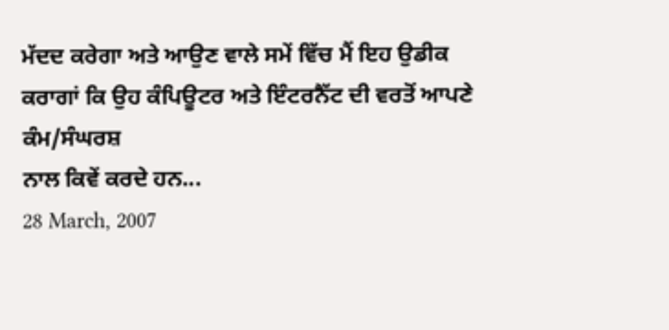ਮੱਦਦ ਕਰੇਗਾ ਅਤੇ ਆਉਣ ਵਾਲੇ ਸਮੇਂ ਵਿੱਚ ਮੈਂ ਇਹ ਉਡੀਕ
ਕਰਾਗਾਂ ਕਿ ਉਹ ਕੰਪਿਊਟਰ ਅਤੇ ਇੰਟਰਨੈੱਟ ਦੀ ਵਰਤੋਂ ਆਪਣੇ ਕੰਮ/ਸੰਘਰਸ਼
ਨਾਲ ਕਿਵੇਂ ਕਰਦੇ ਹਨ...
28 March, 2007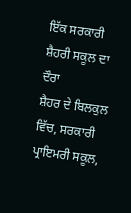ਇੱਕ ਸਰਕਾਰੀ ਸ਼ੈਹਰੀ ਸਕੂਲ ਦਾ ਦੌਰਾ
ਸ਼ੈਹਰ ਦੇ ਬਿਲਕੁਲ ਵਿੱਚ, ਸਰਕਾਰੀ ਪ੍ਰਾਇਮਰੀ ਸਕੂਲ,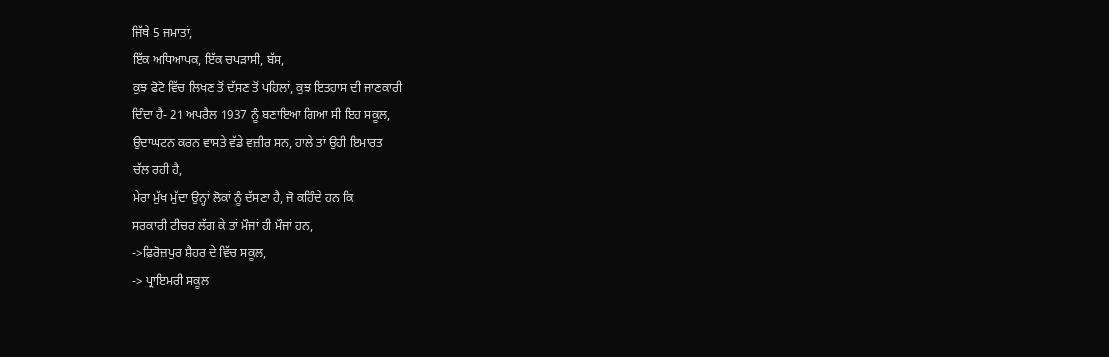ਜਿੱਥੇ 5 ਜਮਾਤਾਂ,
ਇੱਕ ਅਧਿਆਪਕ, ਇੱਕ ਚਪੜਾਸੀ, ਬੱਸ,
ਕੁਝ ਫੋਟੋ ਵਿੱਚ ਲਿਖਣ ਤੋਂ ਦੱਸਣ ਤੋਂ ਪਹਿਲਾਂ, ਕੁਝ ਇਤਹਾਸ ਦੀ ਜਾਣਕਾਰੀ
ਦਿੰਦਾ ਹੈ- 21 ਅਪਰੈਲ 1937 ਨੂੰ ਬਣਾਇਆ ਗਿਆ ਸੀ ਇਹ ਸਕੂਲ,
ਉਦਾਘਟਨ ਕਰਨ ਵਾਸਤੇ ਵੱਡੇ ਵਜ਼ੀਰ ਸਨ, ਹਾਲੇ ਤਾਂ ਉਹੀ ਇਮਾਰਤ
ਚੱਲ ਰਹੀ ਹੈ,
ਮੇਰਾ ਮੁੱਖ ਮੁੱਦਾ ਉਨ੍ਹਾਂ ਲੋਕਾਂ ਨੂੰ ਦੱਸਣਾ ਹੈ, ਜੋ ਕਹਿੰਦੇ ਹਨ ਕਿ
ਸਰਕਾਰੀ ਟੀਚਰ ਲੱਗ ਕੇ ਤਾਂ ਮੌਜਾਂ ਹੀ ਮੌਜਾਂ ਹਨ,
->ਫ਼ਿਰੋਜ਼ਪੁਰ ਸ਼ੈਹਰ ਦੇ ਵਿੱਚ ਸਕੂਲ,
-> ਪ੍ਰਾਇਮਰੀ ਸਕੂਲ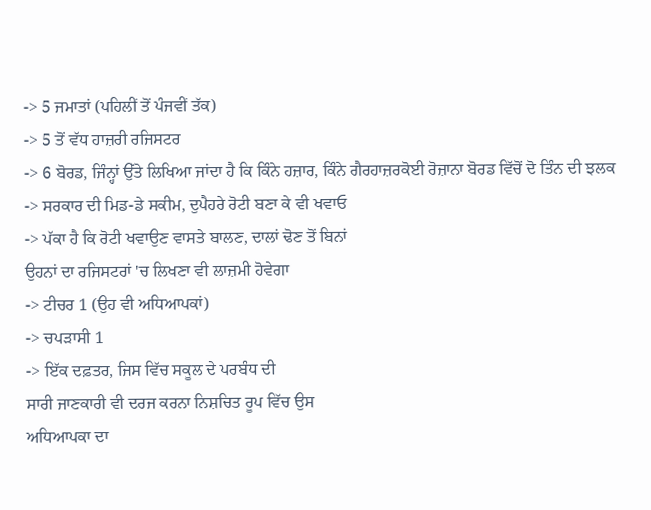-> 5 ਜਮਾਤਾਂ (ਪਹਿਲੀਂ ਤੋਂ ਪੰਜਵੀਂ ਤੱਕ)
-> 5 ਤੋਂ ਵੱਧ ਹਾਜ਼ਰੀ ਰਜਿਸਟਰ
-> 6 ਬੋਰਡ, ਜਿੰਨ੍ਹਾਂ ਉੱਤੇ ਲਿਖਿਆ ਜਾਂਦਾ ਹੈ ਕਿ ਕਿੰਨੇ ਹਜ਼ਾਰ, ਕਿੰਨੇ ਗੈਰਹਾਜ਼ਰਕੋਈ ਰੋਜ਼ਾਨਾ ਬੋਰਡ ਵਿੱਚੋਂ ਦੋ ਤਿੰਨ ਦੀ ਝਲਕ
-> ਸਰਕਾਰ ਦੀ ਮਿਡ-ਡੇ ਸਕੀਮ, ਦੁਪੈਹਰੇ ਰੋਟੀ ਬਣਾ ਕੇ ਵੀ ਖਵਾਓ
-> ਪੱਕਾ ਹੈ ਕਿ ਰੋਟੀ ਖਵਾਉਣ ਵਾਸਤੇ ਬਾਲਣ, ਦਾਲਾਂ ਢੋਣ ਤੋਂ ਬਿਨਾਂ
ਉਹਨਾਂ ਦਾ ਰਜਿਸਟਰਾਂ 'ਚ ਲਿਖਣਾ ਵੀ ਲਾਜ਼ਮੀ ਹੋਵੇਗਾ
-> ਟੀਚਰ 1 (ਉਹ ਵੀ ਅਧਿਆਪਕਾਂ)
-> ਚਪੜਾਸੀ 1
-> ਇੱਕ ਦਫ਼ਤਰ, ਜਿਸ ਵਿੱਚ ਸਕੂਲ ਦੇ ਪਰਬੰਧ ਦੀ
ਸਾਰੀ ਜਾਣਕਾਰੀ ਵੀ ਦਰਜ ਕਰਨਾ ਨਿਸ਼ਚਿਤ ਰੂਪ ਵਿੱਚ ਉਸ
ਅਧਿਆਪਕਾ ਦਾ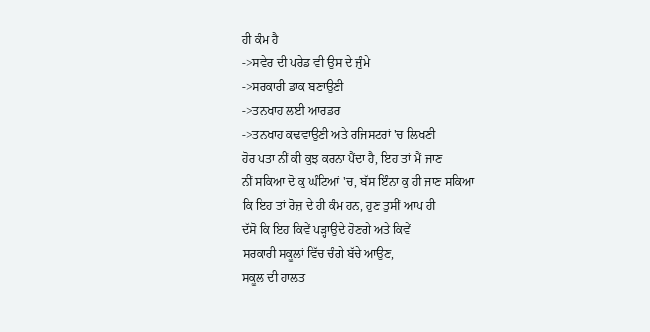ਹੀ ਕੰਮ ਹੈ
->ਸਵੇਰ ਦੀ ਪਰੇਡ ਵੀ ਉਸ ਦੇ ਜੁੰਮੇ
->ਸਰਕਾਰੀ ਡਾਕ ਬਣਾਉਣੀ
->ਤਨਖਾਹ ਲਈ ਆਰਡਰ
->ਤਨਖਾਹ ਕਢਵਾਉਣੀ ਅਤੇ ਰਜਿਸਟਰਾਂ 'ਚ ਲਿਖਣੀ
ਹੋਰ ਪਤਾ ਨੀਂ ਕੀ ਕੁਝ ਕਰਨਾ ਪੈਂਦਾ ਹੈ, ਇਹ ਤਾਂ ਮੈਂ ਜਾਣ
ਨੀਂ ਸਕਿਆ ਦੋ ਕੁ ਘੰਟਿਆਂ 'ਚ, ਬੱਸ ਇੰਨਾ ਕੁ ਹੀ ਜਾਣ ਸਕਿਆ
ਕਿ ਇਹ ਤਾਂ ਰੋਜ਼ ਦੇ ਹੀ ਕੰਮ ਹਨ, ਹੁਣ ਤੁਸੀਂ ਆਪ ਹੀ
ਦੱਸੋ ਕਿ ਇਹ ਕਿਵੇਂ ਪੜ੍ਹਾਉਦੇ ਹੋਣਗੇ ਅਤੇ ਕਿਵੇਂ
ਸਰਕਾਰੀ ਸਕੂਲਾਂ ਵਿੱਚ ਚੰਗੇ ਬੱਚੇ ਆਉਣ,
ਸਕੂਲ ਦੀ ਹਾਲਤ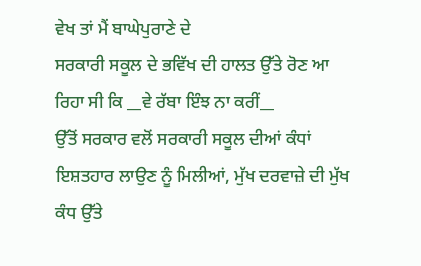ਵੇਖ ਤਾਂ ਮੈਂ ਬਾਘੇਪੁਰਾਣੇ ਦੇ
ਸਰਕਾਰੀ ਸਕੂਲ ਦੇ ਭਵਿੱਖ ਦੀ ਹਾਲਤ ਉੱਤੇ ਰੋਣ ਆ
ਰਿਹਾ ਸੀ ਕਿ __ਵੇ ਰੱਬਾ ਇੰਝ ਨਾ ਕਰੀਂ__
ਉੱਤੋਂ ਸਰਕਾਰ ਵਲੋਂ ਸਰਕਾਰੀ ਸਕੂਲ ਦੀਆਂ ਕੰਧਾਂ
ਇਸ਼ਤਹਾਰ ਲਾਉਣ ਨੂੰ ਮਿਲੀਆਂ, ਮੁੱਖ ਦਰਵਾਜ਼ੇ ਦੀ ਮੁੱਖ
ਕੰਧ ਉੱਤੇ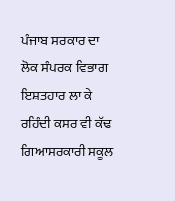ਪੰਜਾਬ ਸਰਕਾਰ ਦਾ ਲੋਕ ਸੰਪਰਕ ਵਿਭਾਗ
ਇਸ਼ਤਹਾਰ ਲਾ ਕੇ ਰਹਿੰਦੀ ਕਸਰ ਵੀ ਕੱਢ ਗਿਆਸਰਕਾਰੀ ਸਕੂਲ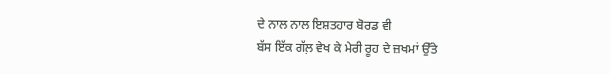ਦੇ ਨਾਲ ਨਾਲ ਇਸ਼ਤਹਾਰ ਬੋਰਡ ਵੀ
ਬੱਸ ਇੱਕ ਗੱਲ਼ ਵੇਖ ਕੇ ਮੇਰੀ ਰੂਹ ਦੇ ਜ਼ਖਮਾਂ ਉੱਤੇ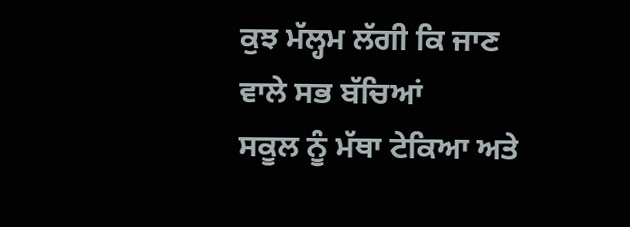ਕੁਝ ਮੱਲ੍ਹਮ ਲੱਗੀ ਕਿ ਜਾਣ ਵਾਲੇ ਸਭ ਬੱਚਿਆਂ
ਸਕੂਲ ਨੂੰ ਮੱਥਾ ਟੇਕਿਆ ਅਤੇ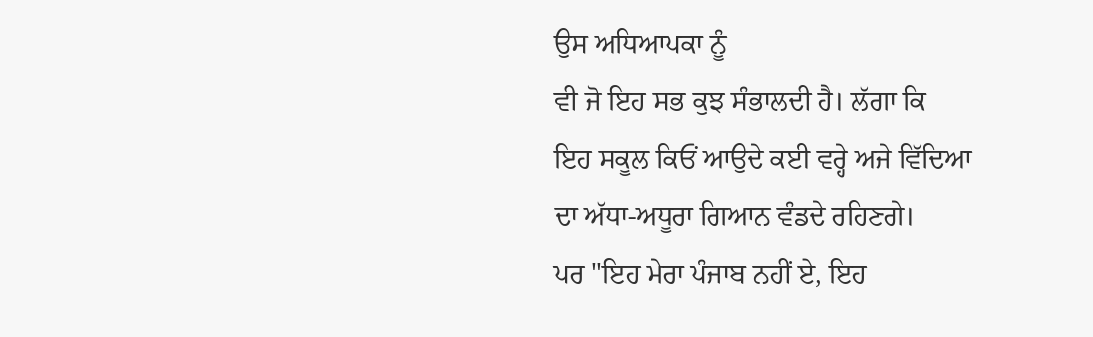ਉਸ ਅਧਿਆਪਕਾ ਨੂੰ
ਵੀ ਜੋ ਇਹ ਸਭ ਕੁਝ ਸੰਭਾਲਦੀ ਹੈ। ਲੱਗਾ ਕਿ
ਇਹ ਸਕੂਲ ਕਿਓਂ ਆਉਦੇ ਕਈ ਵਰ੍ਹੇ ਅਜੇ ਵਿੱਦਿਆ
ਦਾ ਅੱਧਾ-ਅਧੂਰਾ ਗਿਆਨ ਵੰਡਦੇ ਰਹਿਣਗੇ।
ਪਰ "ਇਹ ਮੇਰਾ ਪੰਜਾਬ ਨਹੀਂ ਏ, ਇਹ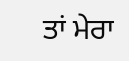ਤਾਂ ਮੇਰਾ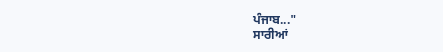ਪੰਜਾਬ..."
ਸਾਰੀਆਂ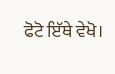ਫੋਟੋ ਇੱਥੇ ਵੇਖੋ।